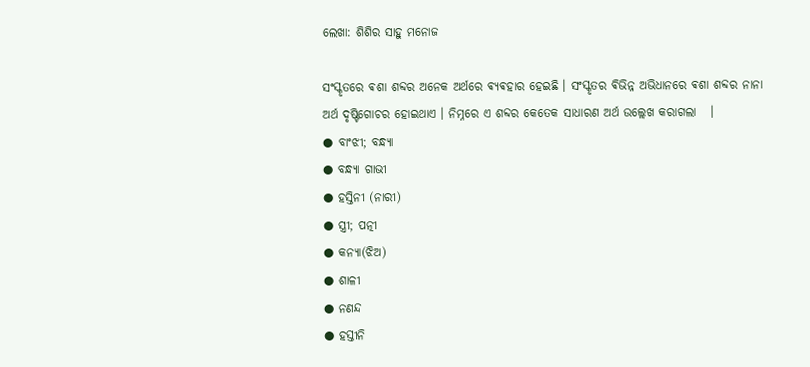ଲେଖା: ଶିଶିର ସାହୁ ମନୋଜ

ସଂସ୍କୃତରେ ଵଶା ଶବ୍ଦର ଅନେକ ଅର୍ଥରେ ଵ୍ଯଵହାର ହେଇଛି । ସଂସ୍କୃତର ଵିଭିନ୍ନ ଅଭିଧାନରେ ଵଶା ଶବ୍ଦର ନାନା ଅର୍ଥ ଦୃଷ୍ଟିଗୋଚର ହୋଇଥାଏ । ନିମ୍ନରେ ଏ ଶବ୍ଦର କେତେକ ସାଧାରଣ ଅର୍ଥ ଉଲ୍ଲେଖ କରାଗଲା   ।
● ବାଂଝୀ; ବନ୍ଧ୍ଯା
● ବନ୍ଧ୍ଯା ଗାଭୀ
● ହସ୍ତିନୀ (ନାରୀ)
● ସ୍ତ୍ରୀ; ପତ୍ନୀ
● କନ୍ଯା(ଝିଅ)
● ଶାଳୀ
● ନଣନ୍ଦ
● ହସ୍ତୀନି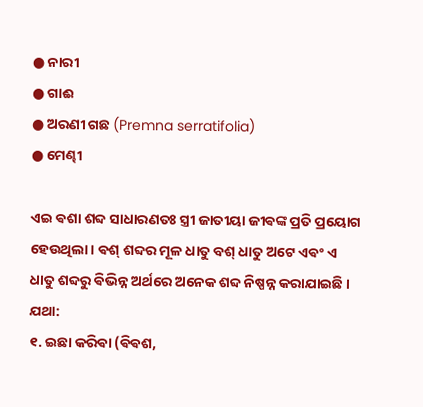● ନାରୀ
● ଗାଈ
● ଅରଣୀ ଗଛ (Premna serratifolia)
● ମେଣ୍ଢୀ

ଏଇ ଵଶା ଶବ୍ଦ ସାଧାରଣତଃ ସ୍ତ୍ରୀ ଜାତୀୟା ଜୀଵଙ୍କ ପ୍ରତି ପ୍ରୟୋଗ ହେଉଥିଲା । ଵଶ୍ ଶବ୍ଦର ମୂଳ ଧାତୁ ବଶ୍ ଧାତୁ ଅଟେ ଏଵଂ ଏ ଧାତୁ ଶବ୍ଦରୁ ଵିଭିନ୍ନ ଅର୍ଥରେ ଅନେକ ଶବ୍ଦ ନିଷ୍ପନ୍ନ କରାଯାଇଛି । ଯଥା:
୧. ଇଛା କରିଵା (ଵିଵଶ,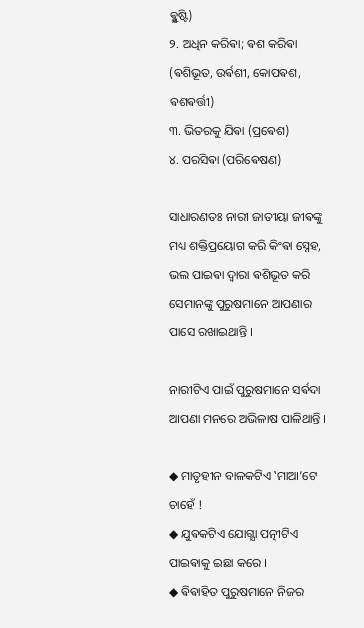ଵ୍ଯୁଷ୍ଟି)
୨. ଅଧିନ କରିଵା; ଵଶ କରିଵା (ଵଶିଭୂତ, ଉର୍ଵଶୀ, କୋପଵଶ, ଵଶଵର୍ତ୍ତୀ)
୩. ଭିତରକୁ ଯିଵା (ପ୍ରଵେଶ)
୪. ପରସିଵା (ପରିଵେଷଣ)

ସାଧାରଣତଃ ନାରୀ ଜାତୀୟା ଜୀଵଙ୍କୁ ମଧ୍ୟ ଶକ୍ତିପ୍ରୟୋଗ କରି କିଂଵା ସ୍ନେହ, ଭଲ ପାଇଵା ଦ୍ଵାରା ଵଶିଭୂତ କରି ସେମାନଙ୍କୁ ପୁରୁଷମାନେ ଆପଣାର ପାସେ ରଖାଇଥାନ୍ତି ।

ନାରୀଟିଏ ପାଇଁ ପୁରୁଷମାନେ ସର୍ଵଦା ଆପଣା ମନରେ ଅଭିଳାଷ ପାଳିଥାନ୍ତି ।

◆ ମାତୃହୀନ ବାଳକଟିଏ ‛ମାଆ’ଟେ ଚାହେଁ !
◆ ଯୁଵକଟିଏ ଯୋଗ୍ଯା ପତ୍ନୀଟିଏ ପାଇଵାକୁ ଇଛା କରେ ।
◆ ଵିଵାହିତ ପୁରୁଷମାନେ ନିଜର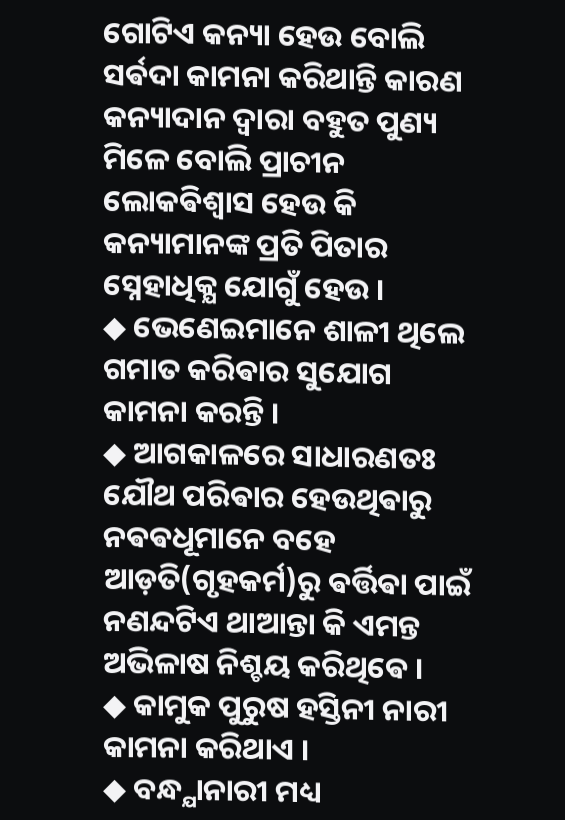ଗୋଟିଏ କନ୍ୟା ହେଉ ବୋଲି ସର୍ଵଦା କାମନା କରିଥାନ୍ତି କାରଣ କନ୍ୟାଦାନ ଦ୍ଵାରା ବହୁତ ପୁଣ୍ୟ ମିଳେ ବୋଲି ପ୍ରାଚୀନ ଲୋକଵିଶ୍ଵାସ ହେଉ କି କନ୍ୟାମାନଙ୍କ ପ୍ରତି ପିତାର ସ୍ନେହାଧିକ୍ଯ ଯୋଗୁଁ ହେଉ ।
◆ ଭେଣେଇମାନେ ଶାଳୀ ଥିଲେ ଗମାତ କରିଵାର ସୁଯୋଗ କାମନା କରନ୍ତି ।
◆ ଆଗକାଳରେ ସାଧାରଣତଃ ଯୌଥ ପରିଵାର ହେଉଥିଵାରୁ ନଵଵଧୂମାନେ ବହେ ଆଡ଼ତି(ଗୃହକର୍ମ)ରୁ ଵର୍ତ୍ତିଵା ପାଇଁ ନଣନ୍ଦଟିଏ ଥାଆନ୍ତା କି ଏମନ୍ତ ଅଭିଳାଷ ନିଶ୍ଚୟ କରିଥିଵେ ।
◆ କାମୁକ ପୁରୁଷ ହସ୍ତିନୀ ନାରୀ କାମନା କରିଥାଏ ।
◆ ବନ୍ଧ୍ଯାନାରୀ ମଧ୍ୟ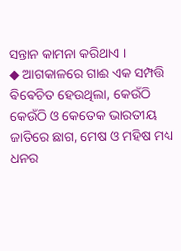ସନ୍ତାନ କାମନା କରିଥାଏ ।
◆ ଆଗକାଳରେ ଗାଈ ଏକ ସମ୍ପତ୍ତି ଵିଵେଚିତ ହେଉଥିଲା, କେଉଁଠି କେଉଁଠି ଓ କେତେକ ଭାରତୀୟ ଜାତିରେ ଛାଗ, ମେଷ ଓ ମହିଷ ମଧ୍ୟ ଧନର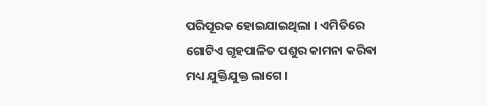ପରିପୂରକ ହୋଇଯାଇଥିଲା । ଏମିତିରେ ଗୋଟିଏ ଗୃହପାଳିତ ପଶୁର କାମନା କରିଵା ମଧ୍ୟ ଯୁକ୍ତିଯୁକ୍ତ ଲାଗେ ।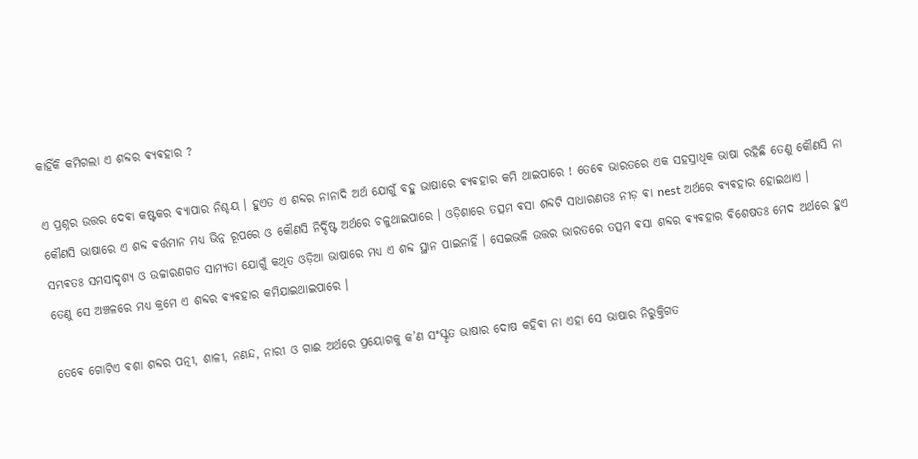କାହିଁକି କମିଗଲା ଏ ଶବ୍ଦର ଵ୍ଯଵହାର ?

ଏ ପ୍ରଶ୍ନର ଉତ୍ତର ଦେଵା କଷ୍ଟକର ଵ୍ଯାପାର ନିଶ୍ଚୟ । ହୁଏତ ଏ ଶବ୍ଦର ନାନାଦି ଅର୍ଥ ଯୋଗୁଁ ବହୁ ଭାଷାରେ ଵ୍ଯଵହାର କମି ଥାଇପାରେ ! ତେଵେ ଭାରତରେ ଏକ ସହସ୍ରାଧିକ ଭାଷା ରହିଛି ତେଣୁ କୌଣସି ନା କୌଣସି ଭାଷାରେ ଏ ଶବ୍ଦ ଵର୍ତ୍ତମାନ ମଧ୍ୟ ଭିନ୍ନ ରୂପରେ ଓ କୌଣସି ନିର୍ଦ୍ଦିଷ୍ଟ ଅର୍ଥରେ ଚଳୁଥାଇପାରେ । ଓଡ଼ିଶାରେ ତତ୍ସମ ଵସା ଶବ୍ଦଟି ସାଧାରଣତଃ ନୀଡ଼ ଵା nest ଅର୍ଥରେ ଵ୍ଯଵହାର ହୋଇଥାଏ । ସମ୍ଭଵତଃ ସମସାଦୃଶ୍ଯ ଓ ଉଚ୍ଚାରଣଗତ ସାମ୍ଯତା ଯୋଗୁଁ କଥିତ ଓଡ଼ିଆ ଭାଷାରେ ମଧ୍ୟ ଏ ଶବ୍ଦ ସ୍ଥାନ ପାଇନାହିଁ । ସେଇଭଳି ଉତ୍ତର ଭାରତରେ ତତ୍ସମ ଵସା ଶବ୍ଦର ଵ୍ଯଵହାର ଵିଶେଷତଃ ମେଦ ଅର୍ଥରେ ହୁଏ ତେଣୁ ସେ ଅଞ୍ଚଳରେ ମଧ୍ୟ କ୍ରମେ ଏ ଶବ୍ଦର ଵ୍ଯଵହାର କମିଯାଇଥାଇପାରେ ।

ତେଵେ ଗୋଟିଏ ଵଶା ଶବ୍ଦର ପତ୍ନୀ, ଶାଳୀ, ନଣନ୍ଦ, ନାରୀ ଓ ଗାଈ ଅର୍ଥରେ ପ୍ରୟୋଗକୁ କ’ଣ ସଂସ୍କୃତ ଭାଷାର ଦୋଷ କହିଵା ନା ଏହା ସେ ଭାଷାର ନିରୁକ୍ତିଗତ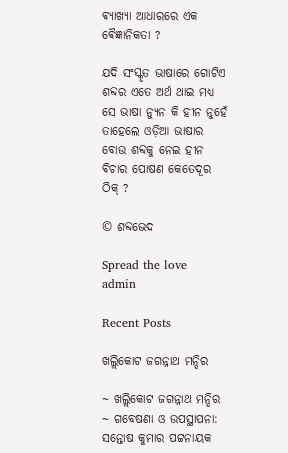ଵ୍ଯାଖ୍ଯା ଆଧାରରେ ଏକ ଵୈଜ୍ଞାନିକତା ?

ଯଦି ସଂସ୍କୃତ ଭାଷାରେ ଗୋଟିଏ ଶବ୍ଦର ଏତେ ଅର୍ଥ ଥାଇ ମଧ୍ୟ ସେ ଭାଷା ନ୍ଯୁନ କି ହୀନ ନୁହେଁ ତାହେଲେ ଓଡ଼ିଆ ଭାଷାର ବୋଉ ଶବ୍ଦକୁ ନେଇ ହୀନ ଵିଚାର ପୋଷଣ କେତେଦୂର ଠିକ୍ ?

© ଶବ୍ଦଭେଦ

Spread the love
admin

Recent Posts

ଖଲ୍ଲିକୋଟ ଜଗନ୍ନାଥ ମନ୍ଦିର

~ ଖଲ୍ଲିକୋଟ ଜଗନ୍ନାଥ ମନ୍ଦିର ~ ଗବେଷଣା ଓ ଉପସ୍ଥାପନା: ସନ୍ତୋଷ କୁମାର ପଟ୍ଟନାୟକ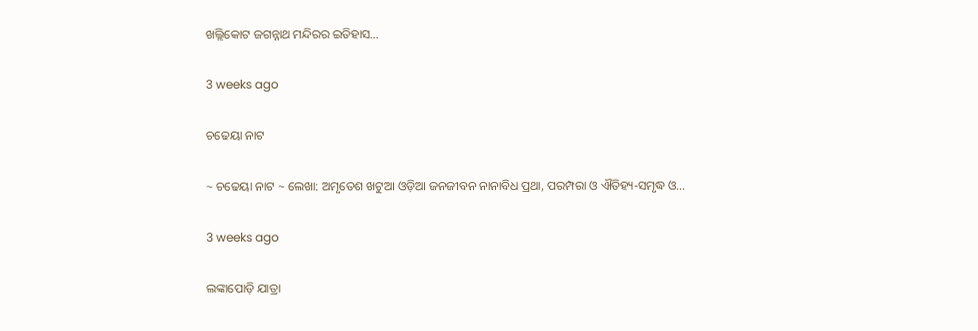ଖଲ୍ଲିକୋଟ ଜଗନ୍ନାଥ ମନ୍ଦିରର ଇତିହାସ…

3 weeks ago

ଚଢେୟା ନାଟ

~ ଚଢେୟା ନାଟ ~ ଲେଖା: ଅମୃତେଶ ଖଟୁଆ ଓଡ଼ିଆ ଜନଜୀବନ ନାନାବିଧ ପ୍ରଥା, ପରମ୍ପରା ଓ ଐତିହ୍ୟ-ସମୃଦ୍ଧ ଓ…

3 weeks ago

ଲଙ୍କାପୋଡ଼ି ଯାତ୍ରା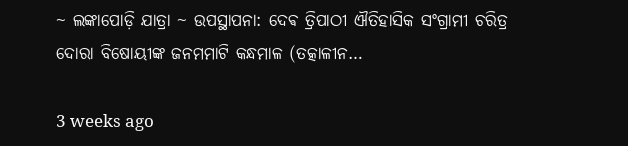~ ଲଙ୍କାପୋଡ଼ି ଯାତ୍ରା ~ ଉପସ୍ଥାପନା: ଦେଵ ତ୍ରିପାଠୀ ଐତିହାସିକ ସଂଗ୍ରାମୀ ଚରିତ୍ର ଦୋରା ବିଷୋୟୀଙ୍କ ଜନମମାଟି କନ୍ଧମାଳ (ତତ୍କାଳୀନ…

3 weeks ago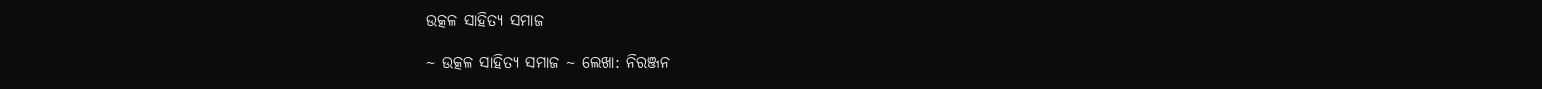ଉତ୍କଳ ସାହିତ୍ୟ ସମାଜ

~ ଉତ୍କଳ ସାହିତ୍ୟ ସମାଜ ~ ଲେଖା: ନିରଞ୍ଜନ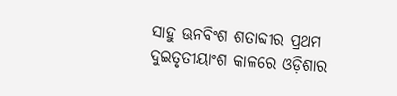ସାହୁ ଊନବିଂଶ ଶତାବ୍ଦୀର ପ୍ରଥମ ଦୁଇତୃତୀୟାଂଶ କାଳରେ ଓଡ଼ିଶାର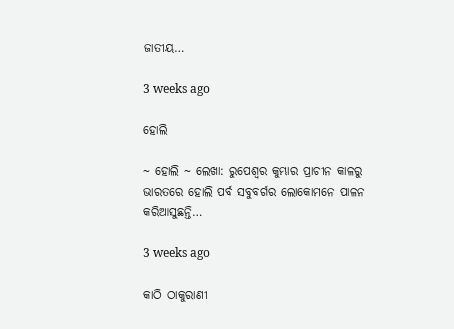ଜାତୀୟ…

3 weeks ago

ହୋଲି

~ ହୋଲି ~ ଲେଖା: ରୁପେଶ୍ୱର କୁମ୍ଭାର ପ୍ରାଚୀନ କାଳରୁ ଭାରତରେ ହୋଲି ପର୍ବ ସବୁବର୍ଗର ଲୋକୋମନେ ପାଳନ କରିଆସୁଛନ୍ତି…

3 weeks ago

କାଠି ଠାକୁରାଣୀ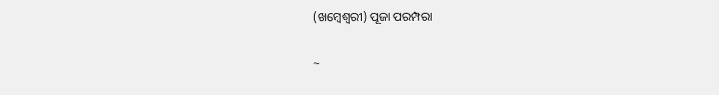(ଖମ୍ବେଶ୍ଵରୀ) ପୂଜା ପରମ୍ପରା

~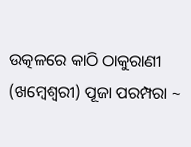ଉତ୍କଳରେ କାଠି ଠାକୁରାଣୀ (ଖମ୍ବେଶ୍ଵରୀ) ପୂଜା ପରମ୍ପରା ~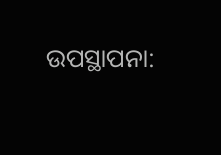ଉପସ୍ଥାପନା: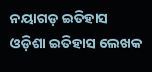ନୟାଗଡ଼ ଇତିହାସ ଓଡ଼ିଶା ଇତିହାସ ଲେଖକ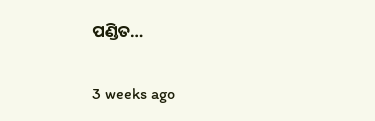ପଣ୍ଡିତ…

3 weeks ago